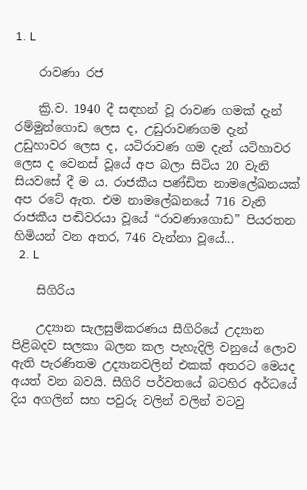1. L

    රාවණා රජ

    ක්‍රි.ව. 1940 දී සඳහන් වූ රාවණ ගමක් දැන් රම්මුන්ගොඩ ලෙස ද, උඩුරාවණගම දැන් උඩුහාවර ලෙස ද, යටිරාවණ ගම දැන් යටිහාවර ලෙස ද වෙනස් වූයේ අප බලා සිටිය 20 වැනි සියවසේ දී ම ය. රාජකීය පණ්ඩිත නාමලේඛනයක් අප රටේ ඇත. එම නාමලේඛනයේ 716 වැනි රාජකීය පඬිවරයා වූයේ “රාවණාගොඩ” පියරතන හිමියන් වන අතර, 746 වැන්නා වූයේ...
  2. L

    සිගිරිය

    උද්‍යාන සැලසුම්කරණය සීගිරියේ උද්‍යාන පිළිබදව සලකා බලන කල පැහැදිලි වනුයේ ලොව ඇති පැරණිතම උද්‍යානවලින් එකක් අතරට මෙයද අයත් වන බවයි. සීගිරි පර්වතයේ බටහිර අර්ධයේ දිය අගලින් සහ පවුරු වලින් වලින් වටවු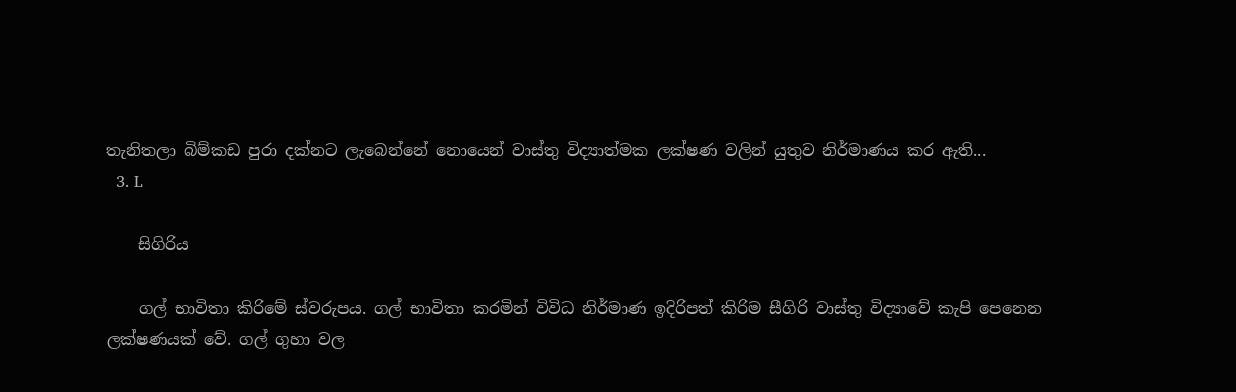තැනිතලා බිම්කඩ පුරා දක්නට ලැබෙන්නේ නොයෙන් වාස්තු විද්‍යාත්මක ලක්ෂණ වලින් යුතුව නිර්මාණය කර ඇති...
  3. L

    සිගිරිය

    ගල් භාවිතා කිරිමේ ස්වරුපය. ගල් භාවිතා කරමින් විවිධ නිර්මාණ ඉදිරිපත් කිරිම සීගිරි වාස්තු විද්‍යාවේ කැපි පෙනෙන ලක්ෂණයක් වේ. ගල් ගුහා වල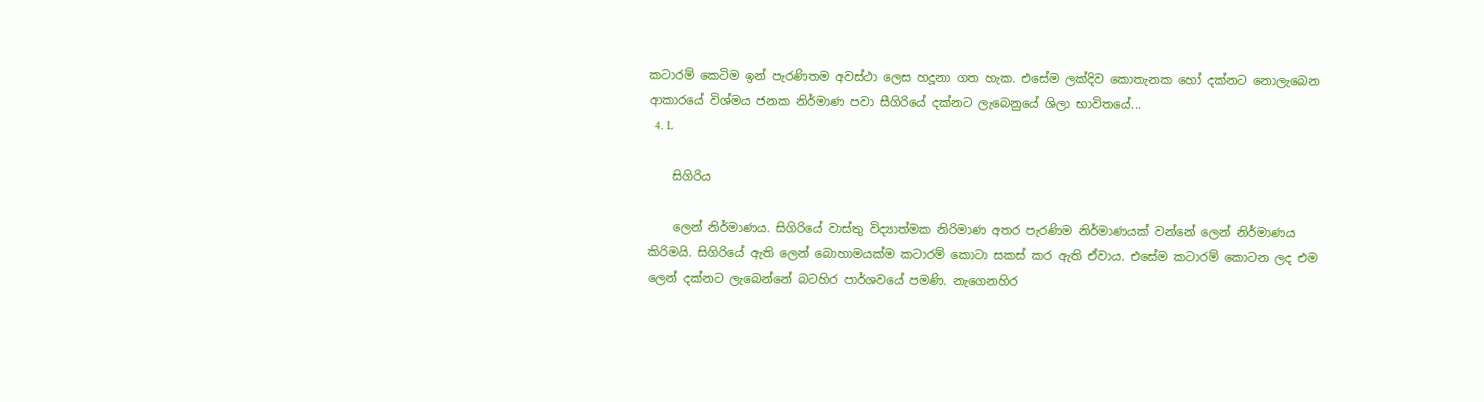කටාරම් කෙටිම ඉන් පැරණිතම අවස්ථා ලෙස හදූනා ගත හැක. එසේම ලක්දිව කොතැනක හෝ දක්නට නොලැ‍බෙන ආකාරයේ විශ්මය ජනක නිර්මාණ පවා සීගිරියේ දක්නට ලැ‍බෙනුයේ ශිලා භාවිතයේ...
  4. L

    සිගිරිය

    ලෙන් නිර්මාණය. සිගිරියේ වාස්තු විද්‍යාත්මක නිරිමාණ අතර පැරණිම නිර්මාණයක් වන්නේ ලෙන් නිර්මාණය කිරිමයි. සිගිරියේ ඇති ලෙන් බොහාමයක්ම කටාරම් කො‍ටා සකස් කර ඇති ඒවාය. එසේම කටාරම් කොටන ලද එම ලෙන් දක්නට ලැබෙන්නේ බටහිර පාර්ශවයේ පමණි. නැගෙනහිර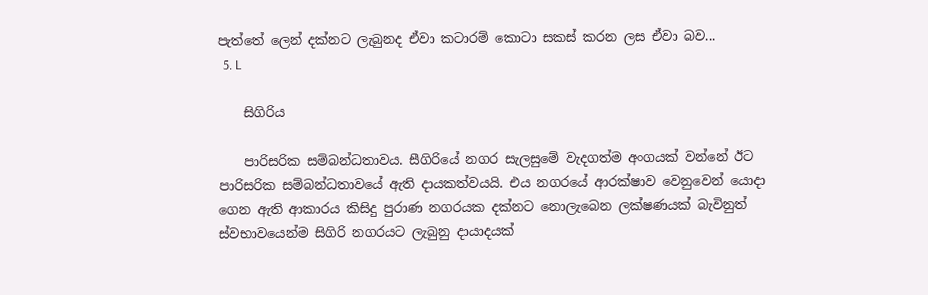පැත්තේ ලෙන් දක්නට ලැබුනද ඒවා කටාරම් කොටා සකස් කරන ලස ඒවා බව...
  5. L

    සිගිරිය

    පාරිසරික සම්බන්ධතාවය. සීගිරියේ නගර සැලසුමේ වැදගත්ම අංගයක් වන්නේ ඊට පාරිසරික සම්බන්ධතාවයේ ඇති දායකත්වයයි. එය නගරයේ ආරක්ෂාව වෙනුවෙන් යොදා ගෙන ඇති ආකාරය කිසිදු පුරාණ නගරයක දක්නට නොලැබෙන ලක්ෂණයක් බැවිනුත් ස්වභාවයෙන්ම සිගිරි නගරයට ලැබුනු දායාදයක්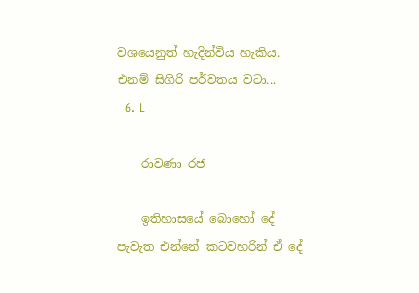වශයෙනුත් හැදින්විය හැකිය. එනම් සිගිරි පර්වතය ව‍ටා...
  6. L

    රාවණා රජ

    ඉතිහාසයේ බොහෝ දේ පැවැත එන්නේ කටවහරින් ඒ දේ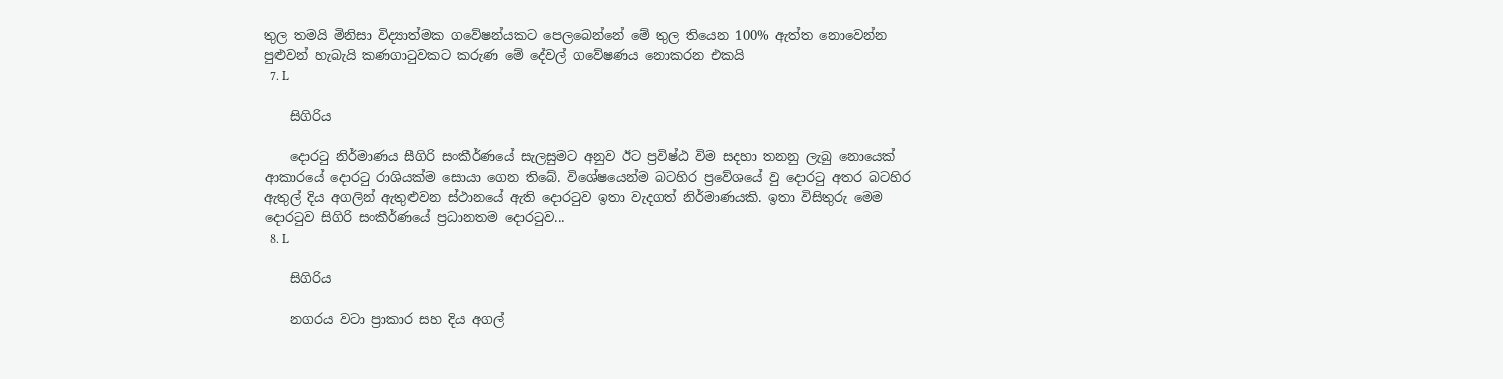තුල තමයි මිනිසා විද්‍යාත්මක ගවේෂන්යකට පෙලබෙන්නේ මේ තුල තියෙන 100% ඇත්ත නොවෙන්න පුළුවන් හැබැයි කණගාටුවකට කරුණ මේ දේවල් ගවේෂණය නොකරන එකයි
  7. L

    සිගිරිය

    දොරටු නිර්මාණය සීගිරි සංකීර්ණයේ සැලසුමට අනුව ඊට ප්‍රවිෂ්ඨ විම සදහා තනනු ලැබු නොයෙක් ආකාරයේ දොරටු රාශියක්ම සොයා ගෙන තිබේ. විශේෂයෙන්ම බටහිර ප්‍රවේශයේ වු දොරටු අතර බටහිර ඇතුල් දිය අගලින් ඇතුළුවන ස්ථානයේ ඇති දොරටුව ඉතා වැදගත් නිර්මාණයකි. ඉතා විසිතුරු මෙම දොරටුව සිගිරි සංකීර්ණයේ ප්‍රධානතම දොරටුව...
  8. L

    සිගිරිය

    නගරය වටා ප්‍රාකාර සහ දිය අගල්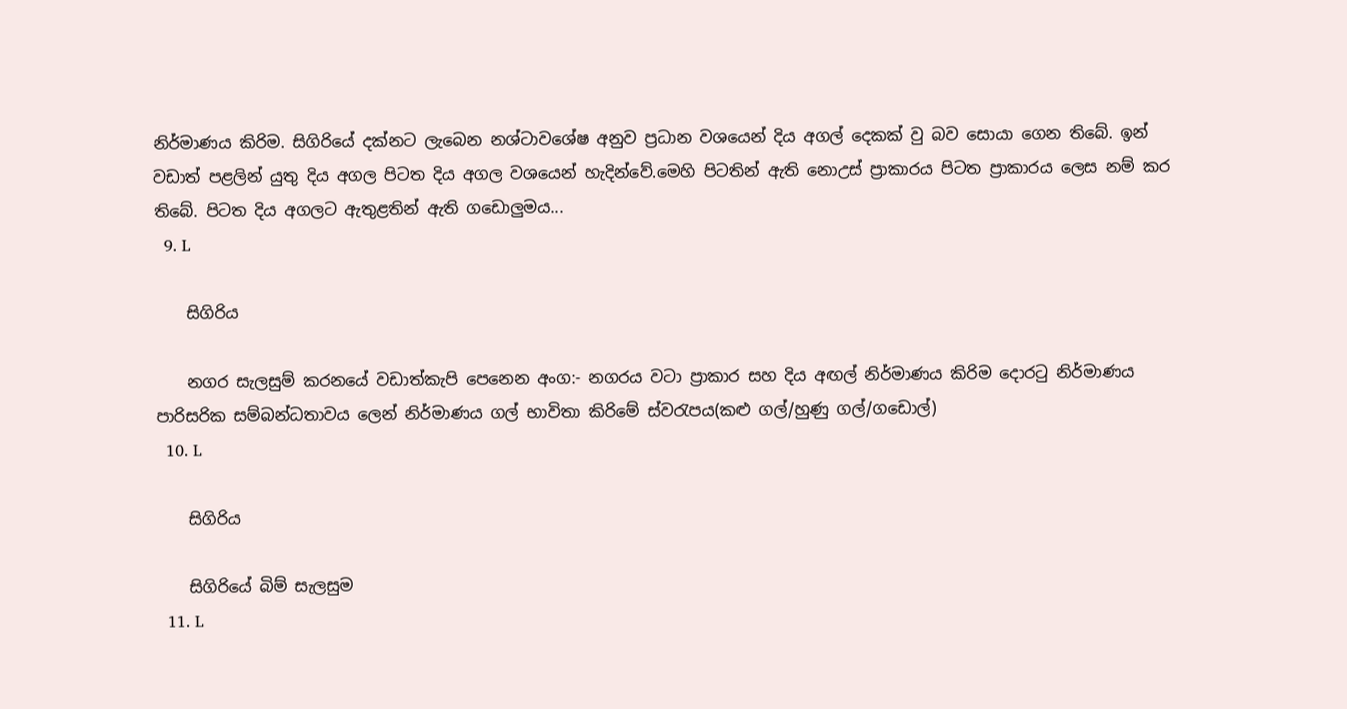නිර්මාණය කිරිම. සිගිරියේ දක්නට ලැබෙන නශ්ටාව‍ශේෂ අනුව ප්‍රධාන වශයෙන් දිය අගල් දෙකක් වු බව සොයා ගෙන තිබේ. ඉන් වඩාත් පළලින් යුතු දිය අගල පිටත දිය අගල වශයෙන් හැදින්වේ.මෙහි පිටතින් ඇති නොඋස් ප්‍රාකාරය පිටත ප්‍රාකාරය ලෙස නම් කර තිබේ. පිටත දිය අගලට ඇතුළතින් ඇති ගඩොලුමය...
  9. L

    සිගිරිය

    නගර සැලසුම් කරනයේ වඩාත්කැපි පෙනෙන අංග:- නගරය වටා ප්‍රාකාර සහ දිය අඟල් නිර්මාණය කිරිම දොරටු නිර්මාණය පාරිසරික සම්බන්ධතාවය ලෙන් නිර්මාණය ගල් භාවිතා කිරිමේ ස්වරැපය(කළු ගල්/හුණු ගල්/ගඩොල්)
  10. L

    සිගිරිය

    සිගිරියේ බිම් සැලසුම
  11. L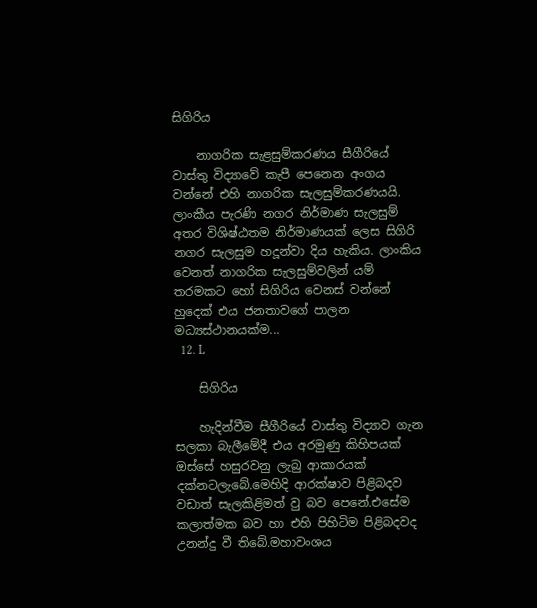සිගිරිය

    නාගරික සැළසුම්කරණය සීගීරියේ වාස්තු විද්‍යාවේ කැපී පෙනෙන අංගය වන්නේ එහි නාගරික සැලසුම්කරණයයි. ලාංකීය පැරණි නගර නිර්මාණ සැලසුම් අතර විශිෂ්ඨතම නිර්මාණයක් ලෙස සිගිරි නගර සැලසුම හදූන්වා දිය හැකිය. ලාංකිය වෙනත් නාගරික සැලසුම්වලින් යම් තරමකට හෝ සිගිරිය වෙනස් වන්නේ හුදෙක් එය ජනතාවගේ පාලන මධ්‍යස්ථානයක්ම...
  12. L

    සිගිරිය

    හැදින්වීම සීගීරියේ වාස්තු විද්‍යාව ගැන සලකා බැලීමේදී එය අරමුණු කිහිපයක් ඔස්සේ හසුරවනු ලැබු ආකාරයක් දක්නටලැබේ.මෙහිදි ආරක්ෂාව පිළිබදව වඩාත් සැලකිළිමත් වු බව පෙනේ.එසේම කලාත්මක බව හා එහි පිහිටිම පිළිබදවද උනන්දු වී තිබේ.මහාවංශය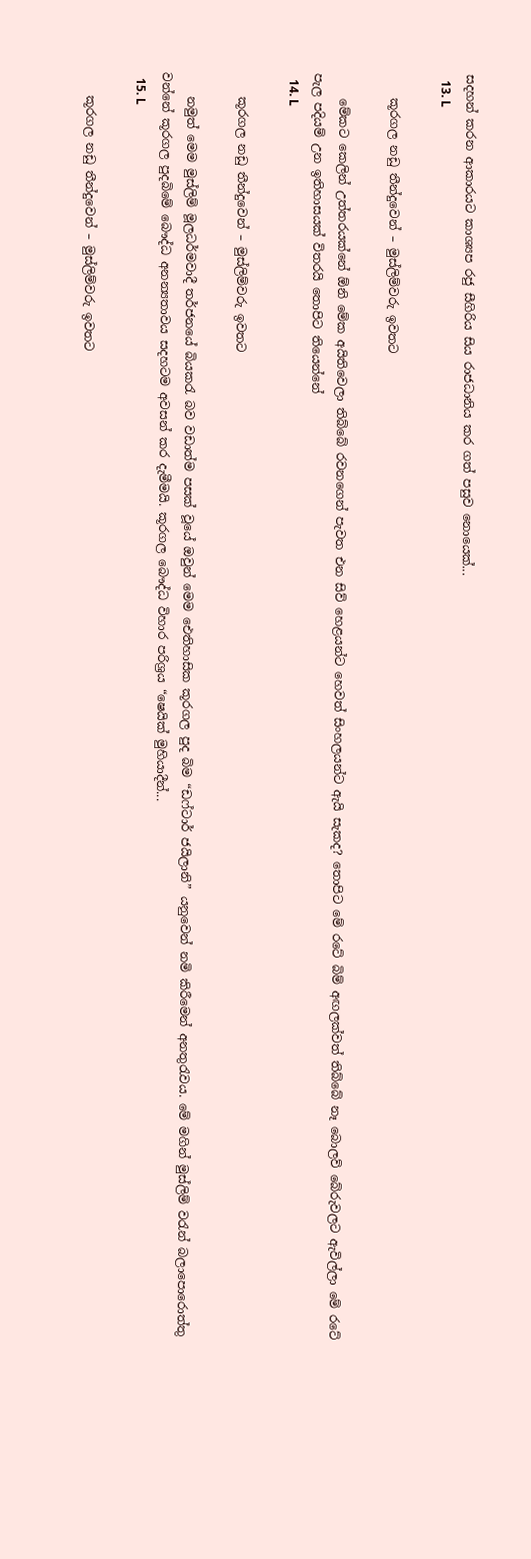සදහන් කරන ආකාරයට කාශ්‍යප රජු සීගිරිය සිය රාජධානිය කර ගත් පසුව නොයෙක්...
  13. L

    කූරගල නඩු තීන්දුවෙන් – මුස්ලිම්වරු ඉවතට

    මේකට කෙලින් උත්තරයක්නේ ඕනි මේක අයිතිවෙලා තිබ්බේ රවනගෙන් පැවත එන සිව් හෙළයන්ට හෙවත් සිංහලයන්ට ඇයි සැකද? තොපිට මේ රටේ බිම් අඟලක්වත් තිබ්බේ නෑ බොලව් බේරුවලට ඇවිල්ලා මේ රටේ පැල පදියම් උන ඉතිහාසයක් විතරයි තොපිට තියෙන්නේ
  14. L

    කූරගල නඩු තීන්දුවෙන් – මුස්ලිම්වරු ඉවතට

    නමුත් මෙම මුස්ලිම් මූලධර්මවාදී තර්ජනයේ බියකරැ බව වඩාත්ම පසක් වූයේ ඔවුන් මෙම ඓතිහාසික කූරගල පුද බිම “ඩෆ්ටාර් ජයිලානි” යනුවෙන් නමි කිරීමෙන් අනතුරැවය. මේ මගින් මුස්ලිම් වරැන් බලාපොරොත්තු වන්නේ කූරගල පුදබිමේ බෞද්ධ අනන්‍යතාවය සදහටම අවසන් කර දැමීමයි. කූරගල බෞද්ධ විහාර පරිශ්‍රය “ෂෙයික් මුහියාදීන්...
  15. L

    කූරගල නඩු තීන්දුවෙන් – මුස්ලිම්වරු ඉවතට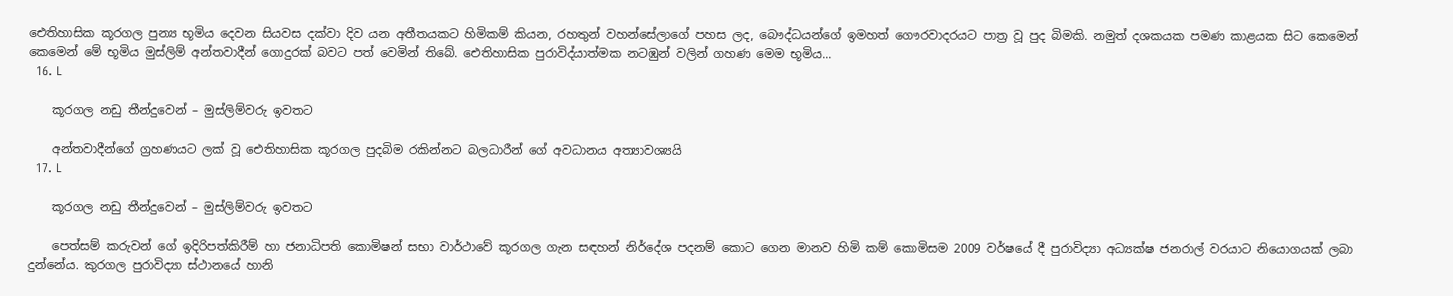ඓතිහාසික කූරගල පුන්‍ය භූමිය දෙවන සියවස දක්වා දිව යන අතීතයකට හිමිකම් කියන, රහතුන් වහන්සේලාගේ පහස ලද, බෞද්ධයන්ගේ ඉමහත් ගෞරවාදරයට පාත්‍ර වූ පුද බිමකි. නමුත් දශකයක පමණ කාළයක සිට කෙමෙන් කෙමෙන් මේ භූමිය මුස්ලිම් අන්තවාදීන් ගොදුරක් බවට පත් වෙමින් තිබේ. ඓතිහාසික පුරාවිද්යාත්මක නටඹුන් වලින් ගහණ මෙම භූමිය...
  16. L

    කූරගල නඩු තීන්දුවෙන් – මුස්ලිම්වරු ඉවතට

    අන්තවාදීන්ගේ ග්‍රහණයට ලක් වූ ඓතිහාසික කූරගල පුදබිම රකින්නට බලධාරීන් ගේ අවධානය අත්‍යාවශ්‍යයි
  17. L

    කූරගල නඩු තීන්දුවෙන් – මුස්ලිම්වරු ඉවතට

    පෙත්සම් කරුවන් ගේ ඉදිරිපත්කිරීම් හා ජනාධිපති කොමිෂන් සභා වාර්ථාවේ කූරගල ගැන සඳහන් නිර්දේශ පදනම් කොට ගෙන මානව හිමි කම් කොමිසම 2009 වර්ෂයේ දී පුරාවිද්‍යා අධ්‍යක්ෂ ජනරාල් වරයාට නියොගයක් ලබා දුන්නේය. කුරගල පුරාවිද්‍යා ස්ථානයේ හානි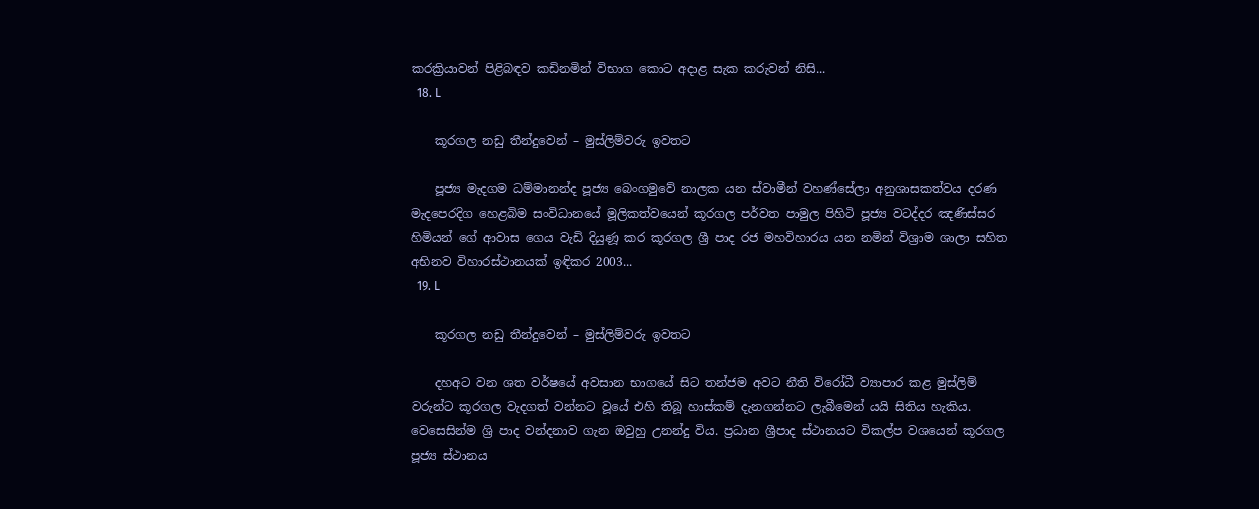කරක්‍රියාවන් පිළිබඳව කඩිනමින් විභාග කොට අදාළ සැක කරුවන් නිසි...
  18. L

    කූරගල නඩු තීන්දුවෙන් – මුස්ලිම්වරු ඉවතට

    පූජ්‍ය මැදගම ධම්මානන්ද පූජ්‍ය බෙංගමුවේ නාලක යන ස්වාමීන් වහණ්සේලා අනුශාසකත්වය දරණ මැදපෙරදිග හෙළබිම සංවිධානයේ මූලිකත්වයෙන් කූරගල පර්වත පාමුල පිහිටි පූජ්‍ය වටද්දර ඤණිස්සර හිමියන් ගේ ආවාස ගෙය වැඩි දියුණූ කර කූරගල ශ්‍රී පාද රජ මහවිහාරය යන නමින් විශ්‍රාම ශාලා සහිත අභිනව විහාරස්ථානයක් ඉඳිකර 2003...
  19. L

    කූරගල නඩු තීන්දුවෙන් – මුස්ලිම්වරු ඉවතට

    දහඅට වන ශත වර්ෂයේ අවසාන භාගයේ සිට තන්ජම අවට නීති විරෝධී ව්‍යාපාර කළ මුස්ලිම් වරුන්ට කූරගල වැදගත් වන්නට වූයේ එහි තිබූ හාස්කම් දැනගන්නට ලැබීමෙන් යයි සිතිය හැකිය. වෙසෙසින්ම ශ්‍රි පාද වන්දනාව ගැන ඔවුහු උනන්දු විය. ප්‍රධාන ශ්‍රීපාද ස්ථානයට විකල්ප වශයෙන් කූරගල පූජ්‍ය ස්ථානය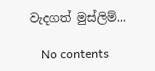වැදගත් මුස්ලිම්...

    No contents